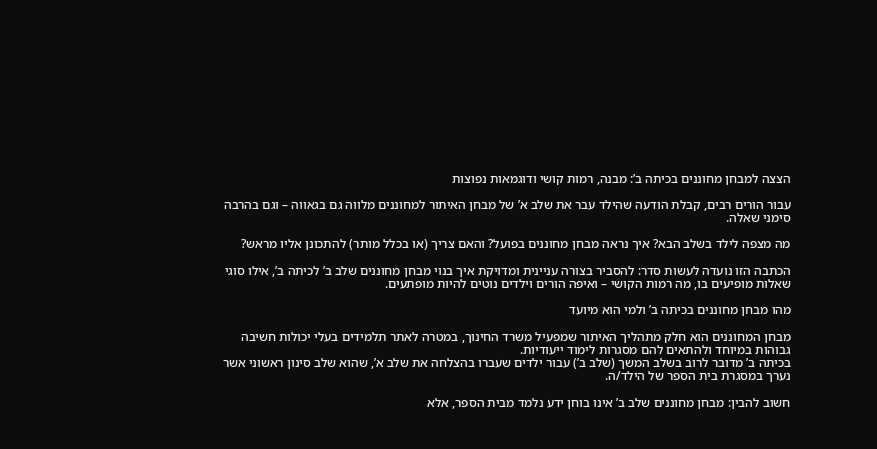הצצה למבחן מחוננים בכיתה ב’: מבנה, רמות קושי ודוגמאות נפוצות

עבור הורים רבים, קבלת הודעה שהילד עבר את שלב א’ של מבחן האיתור למחוננים מלווה גם בגאווה – וגם בהרבה סימני שאלה.

מה מצפה לילד בשלב הבא? איך נראה מבחן מחוננים בפועל? והאם צריך (או בכלל מותר) להתכונן אליו מראש?

הכתבה הזו נועדה לעשות סדר: להסביר בצורה עניינית ומדויקת איך בנוי מבחן מחוננים שלב ב’ לכיתה ב’, אילו סוגי שאלות מופיעים בו, מה רמות הקושי – ואיפה הורים וילדים נוטים להיות מופתעים.

מהו מבחן מחוננים בכיתה ב’ ולמי הוא מיועד

מבחן המחוננים הוא חלק מתהליך האיתור שמפעיל משרד החינוך, במטרה לאתר תלמידים בעלי יכולות חשיבה גבוהות במיוחד ולהתאים להם מסגרות לימוד ייעודיות.
בכיתה ב’ מדובר לרוב בשלב המשך (שלב ב’) עבור ילדים שעברו בהצלחה את שלב א’, שהוא שלב סינון ראשוני אשר נערך במסגרת בית הספר של הילד/ה.

חשוב להבין: מבחן מחוננים שלב ב’ אינו בוחן ידע נלמד מבית הספר, אלא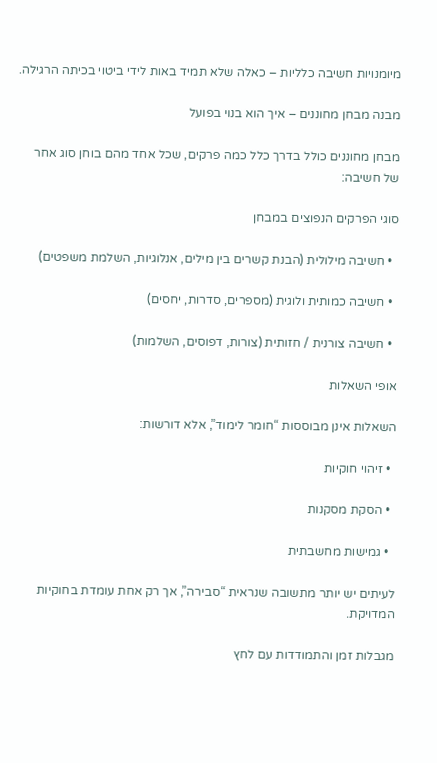מיומנויות חשיבה כלליות – כאלה שלא תמיד באות לידי ביטוי בכיתה הרגילה.

מבנה מבחן מחוננים – איך הוא בנוי בפועל

מבחן מחוננים כולל בדרך כלל כמה פרקים, שכל אחד מהם בוחן סוג אחר של חשיבה:

סוגי הפרקים הנפוצים במבחן

  • חשיבה מילולית (הבנת קשרים בין מילים, אנלוגיות, השלמת משפטים)

  • חשיבה כמותית ולוגית (מספרים, סדרות, יחסים)

  • חשיבה צורנית / חזותית (צורות, דפוסים, השלמות)

אופי השאלות

השאלות אינן מבוססות “חומר לימוד”, אלא דורשות:

  • זיהוי חוקיות

  • הסקת מסקנות

  • גמישות מחשבתית

לעיתים יש יותר מתשובה שנראית “סבירה”, אך רק אחת עומדת בחוקיות המדויקת.

מגבלות זמן והתמודדות עם לחץ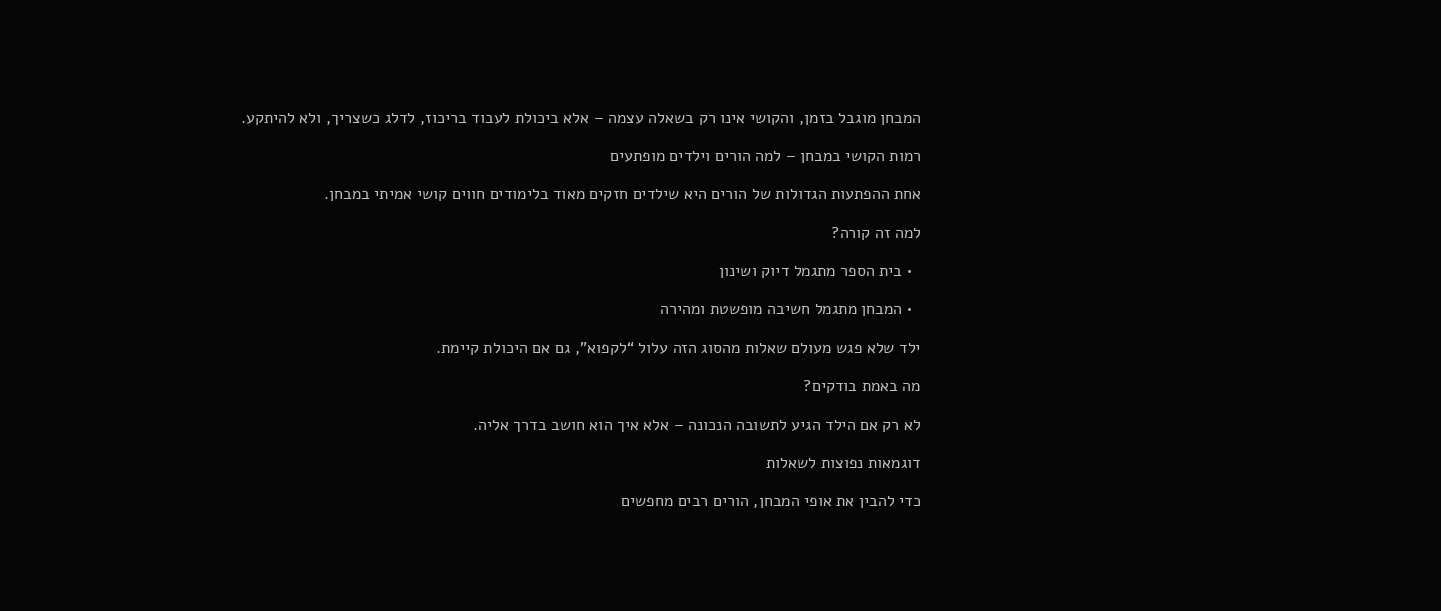המבחן מוגבל בזמן, והקושי אינו רק בשאלה עצמה – אלא ביכולת לעבוד בריכוז, לדלג כשצריך, ולא להיתקע.

רמות הקושי במבחן – למה הורים וילדים מופתעים

אחת ההפתעות הגדולות של הורים היא שילדים חזקים מאוד בלימודים חווים קושי אמיתי במבחן.

למה זה קורה?

  • בית הספר מתגמל דיוק ושינון

  • המבחן מתגמל חשיבה מופשטת ומהירה

ילד שלא פגש מעולם שאלות מהסוג הזה עלול “לקפוא”, גם אם היכולת קיימת.

מה באמת בודקים?

לא רק אם הילד הגיע לתשובה הנכונה – אלא איך הוא חושב בדרך אליה.

דוגמאות נפוצות לשאלות

כדי להבין את אופי המבחן, הורים רבים מחפשים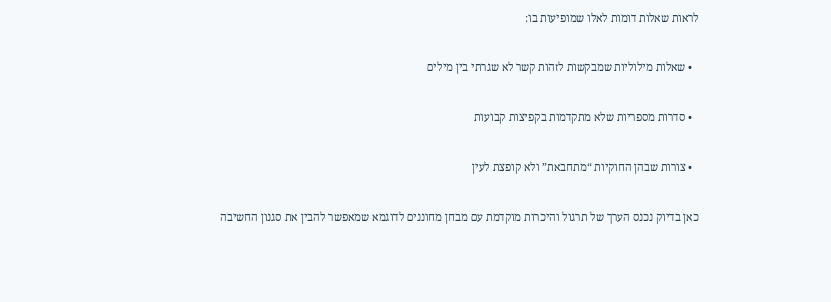לראות שאלות דומות לאלו שמופיעות בו:

  • שאלות מילוליות שמבקשות לזהות קשר לא שגרתי בין מילים

  • סדרות מספריות שלא מתקדמות בקפיצות קבועות

  • צורות שבהן החוקיות “מתחבאת” ולא קופצת לעין

כאן בדיוק נכנס הערך של תרגול והיכרות מוקדמת עם מבחן מחוננים לדוגמא שמאפשר להבין את סגנון החשיבה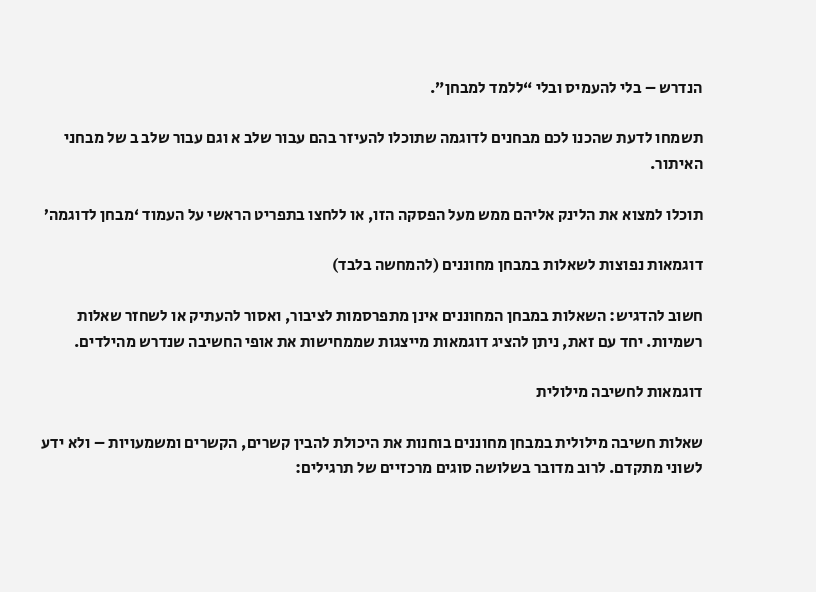הנדרש – בלי להעמיס ובלי “ללמד למבחן”.

תשמחו לדעת שהכנו לכם מבחנים לדוגמה שתוכלו להעיזר בהם עבור שלב א וגם עבור שלב ב של מבחני האיתור.

תוכלו למצוא את הלינק אליהם ממש מעל הפסקה הזו, או ללחצו בתפריט הראשי על העמוד ‘מבחן לדוגמה’

דוגמאות נפוצות לשאלות במבחן מחוננים (להמחשה בלבד)

חשוב להדגיש: השאלות במבחן המחוננים אינן מתפרסמות לציבור, ואסור להעתיק או לשחזר שאלות רשמיות. יחד עם זאת, ניתן להציג דוגמאות מייצגות שממחישות את אופי החשיבה שנדרש מהילדים.

דוגמאות לחשיבה מילולית

שאלות חשיבה מילולית במבחן מחוננים בוחנות את היכולת להבין קשרים, הקשרים ומשמעויות – ולא ידע לשוני מתקדם. לרוב מדובר בשלושה סוגים מרכזיים של תרגילים: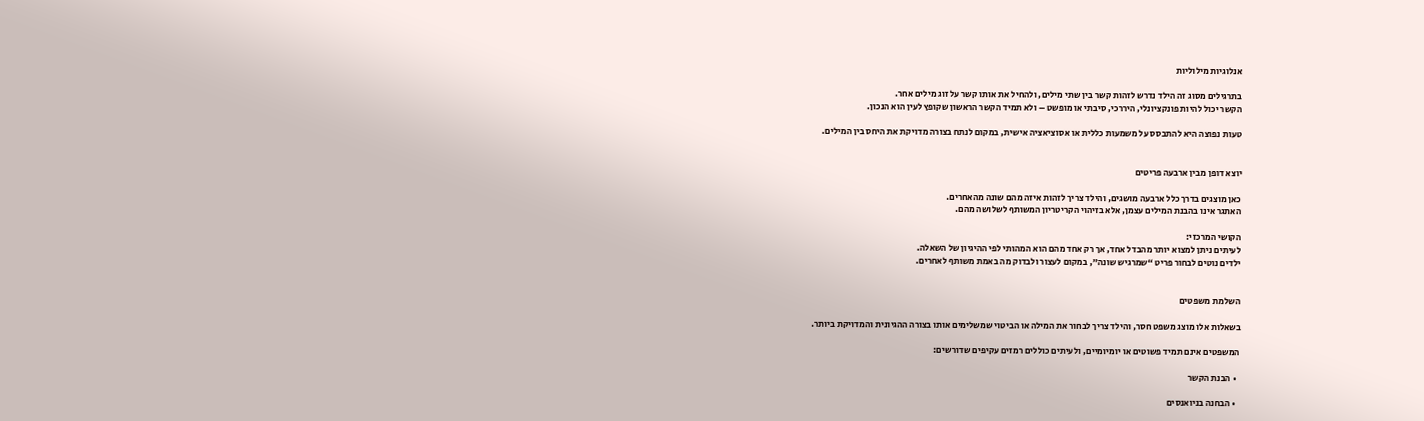אנלוגיות מילוליות

בתרגילים מסוג זה הילד נדרש לזהות קשר בין שתי מילים, ולהחיל את אותו קשר על זוג מילים אחר.
הקשר יכול להיות פונקציונלי, היררכי, סיבתי או מופשט – ולא תמיד הקשר הראשון שקופץ לעין הוא הנכון.

טעות נפוצה היא להתבסס על משמעות כללית או אסוציאציה אישית, במקום לנתח בצורה מדויקת את היחס בין המילים.


יוצא דופן מבין ארבעה פריטים

כאן מוצגים בדרך כלל ארבעה מושגים, והילד צריך לזהות איזה מהם שונה מהאחרים.
האתגר אינו בהבנת המילים עצמן, אלא בזיהוי הקריטריון המשותף לשלושה מהם.

הקושי המרכזי:
לעיתים ניתן למצוא יותר מהבדל אחד, אך רק אחד מהם הוא המהותי לפי ההיגיון של השאלה.
ילדים נוטים לבחור פריט “שמרגיש שונה”, במקום לעצור ולבדוק מה באמת משותף לאחרים.


השלמת משפטים

בשאלות אלו מוצג משפט חסר, והילד צריך לבחור את המילה או הביטוי שמשלימים אותו בצורה ההגיונית והמדויקת ביותר.

המשפטים אינם תמיד פשוטים או יומיומיים, ולעיתים כוללים רמזים עקיפים שדורשים:

  • הבנת הקשר

  • הבחנה בניואנסים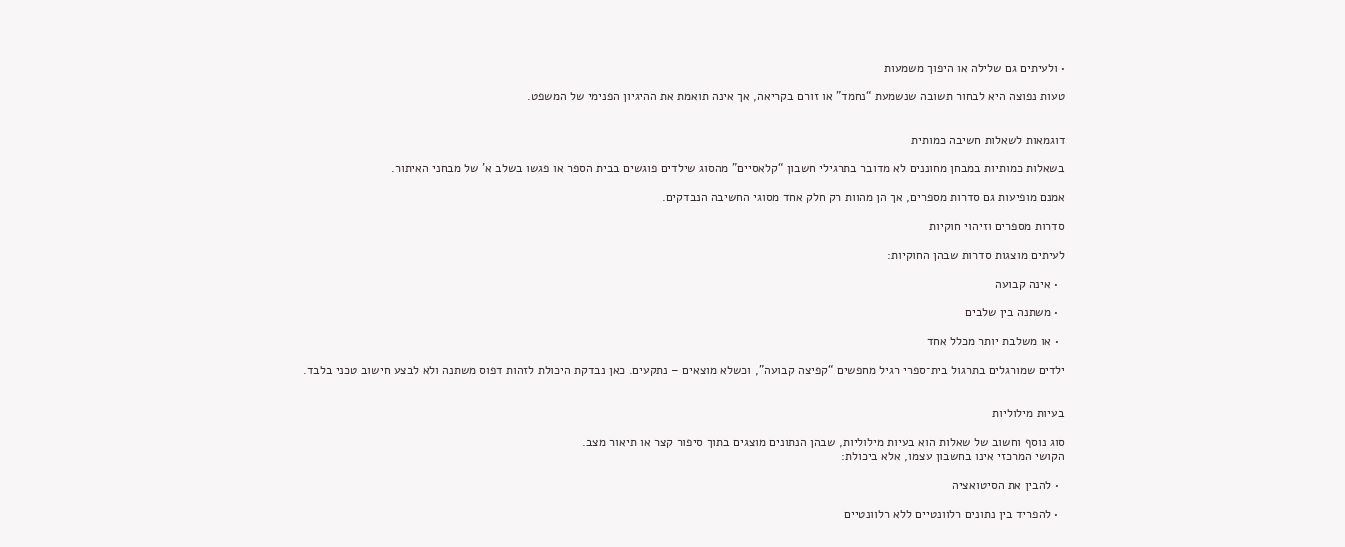• ולעיתים גם שלילה או היפוך משמעות

טעות נפוצה היא לבחור תשובה שנשמעת “נחמד” או זורם בקריאה, אך אינה תואמת את ההיגיון הפנימי של המשפט.


דוגמאות לשאלות חשיבה כמותית

בשאלות כמותיות במבחן מחוננים לא מדובר בתרגילי חשבון “קלאסיים” מהסוג שילדים פוגשים בבית הספר או פגשו בשלב א’ של מבחני האיתור.

אמנם מופיעות גם סדרות מספרים, אך הן מהוות רק חלק אחד מסוגי החשיבה הנבדקים.

סדרות מספרים וזיהוי חוקיות

לעיתים מוצגות סדרות שבהן החוקיות:

  • אינה קבועה

  • משתנה בין שלבים

  • או משלבת יותר מכלל אחד

ילדים שמורגלים בתרגול בית־ספרי רגיל מחפשים “קפיצה קבועה”, וכשלא מוצאים – נתקעים. כאן נבדקת היכולת לזהות דפוס משתנה ולא לבצע חישוב טכני בלבד.


בעיות מילוליות

סוג נוסף וחשוב של שאלות הוא בעיות מילוליות, שבהן הנתונים מוצגים בתוך סיפור קצר או תיאור מצב.
הקושי המרכזי אינו בחשבון עצמו, אלא ביכולת:

  • להבין את הסיטואציה

  • להפריד בין נתונים רלוונטיים ללא רלוונטיים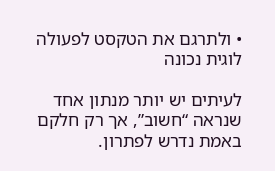• ולתרגם את הטקסט לפעולה לוגית נכונה

לעיתים יש יותר מנתון אחד שנראה “חשוב”, אך רק חלקם באמת נדרש לפתרון.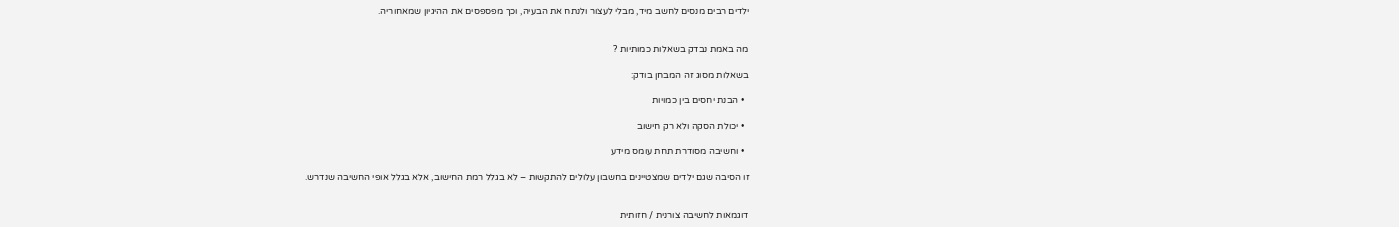ילדים רבים מנסים לחשב מיד, מבלי לעצור ולנתח את הבעיה, וכך מפספסים את ההיגיון שמאחוריה.


מה באמת נבדק בשאלות כמותיות ?

בשאלות מסוג זה המבחן בודק:

  • הבנת יחסים בין כמויות

  • יכולת הסקה ולא רק חישוב

  • וחשיבה מסודרת תחת עומס מידע

זו הסיבה שגם ילדים שמצטיינים בחשבון עלולים להתקשות – לא בגלל רמת החישוב, אלא בגלל אופי החשיבה שנדרש.


דוגמאות לחשיבה צורנית / חזותית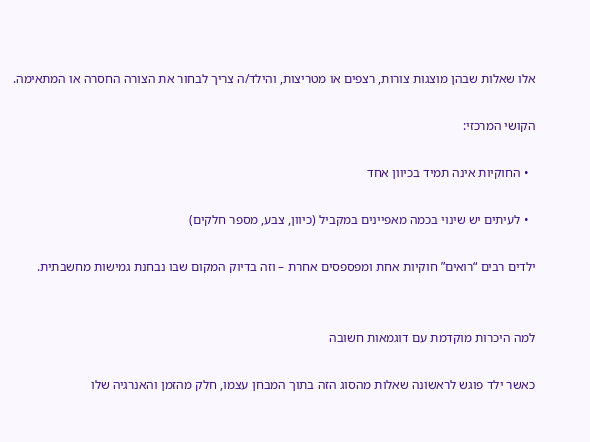אלו שאלות שבהן מוצגות צורות, רצפים או מטריצות, והילד/ה צריך לבחור את הצורה החסרה או המתאימה.

הקושי המרכזי:

  • החוקיות אינה תמיד בכיוון אחד

  • לעיתים יש שינוי בכמה מאפיינים במקביל (כיוון, צבע, מספר חלקים)

ילדים רבים “רואים” חוקיות אחת ומפספסים אחרת – וזה בדיוק המקום שבו נבחנת גמישות מחשבתית.


למה היכרות מוקדמת עם דוגמאות חשובה

כאשר ילד פוגש לראשונה שאלות מהסוג הזה בתוך המבחן עצמו, חלק מהזמן והאנרגיה שלו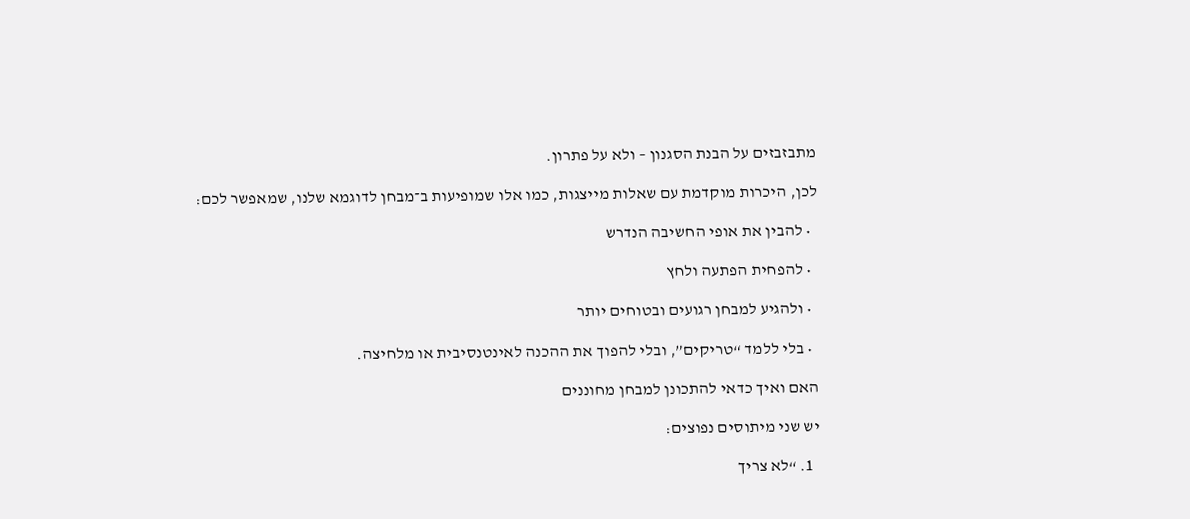מתבזבזים על הבנת הסגנון – ולא על פתרון.

לכן, היכרות מוקדמת עם שאלות מייצגות, כמו אלו שמופיעות ב־מבחן לדוגמא שלנו, שמאפשר לכם:

  • להבין את אופי החשיבה הנדרש

  • להפחית הפתעה ולחץ

  • ולהגיע למבחן רגועים ובטוחים יותר

  • בלי ללמד “טריקים”, ובלי להפוך את ההכנה לאינטנסיבית או מלחיצה.

האם ואיך כדאי להתכונן למבחן מחוננים

יש שני מיתוסים נפוצים:

  1. “לא צריך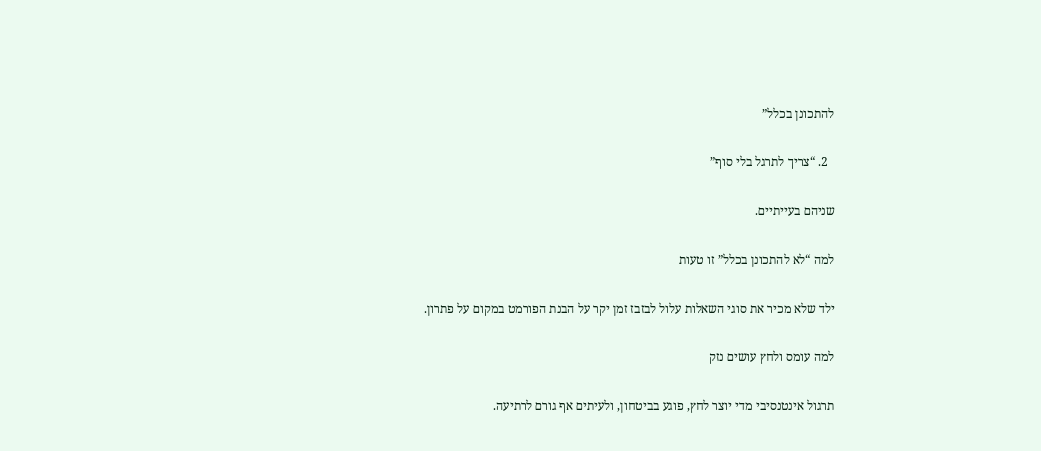להתכונן בכלל”

  2. “צריך לתרגל בלי סוף”

שניהם בעייתיים.

למה “לא להתכונן בכלל” זו טעות

ילד שלא מכיר את סוגי השאלות עלול לבזבז זמן יקר על הבנת הפורמט במקום על פתרון.

למה עומס ולחץ עושים נזק

תרגול אינטנסיבי מדי יוצר לחץ, פוגע בביטחון, ולעיתים אף גורם לרתיעה.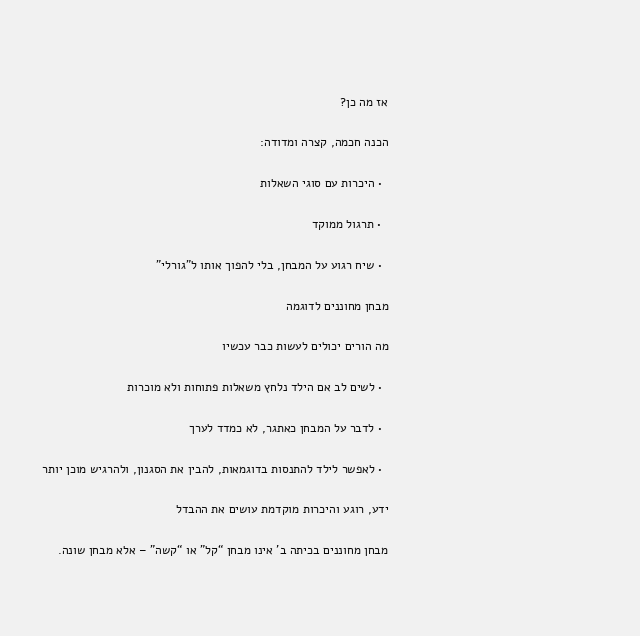אז מה כן?

הכנה חכמה, קצרה ומדודה:

  • היכרות עם סוגי השאלות

  • תרגול ממוקד

  • שיח רגוע על המבחן, בלי להפוך אותו ל”גורלי”

מבחן מחוננים לדוגמה

מה הורים יכולים לעשות כבר עכשיו

  • לשים לב אם הילד נלחץ משאלות פתוחות ולא מוכרות

  • לדבר על המבחן כאתגר, לא כמדד לערך

  • לאפשר לילד להתנסות בדוגמאות, להבין את הסגנון, ולהרגיש מוכן יותר

ידע, רוגע והיכרות מוקדמת עושים את ההבדל

מבחן מחוננים בכיתה ב’ אינו מבחן “קל” או “קשה” – אלא מבחן שונה.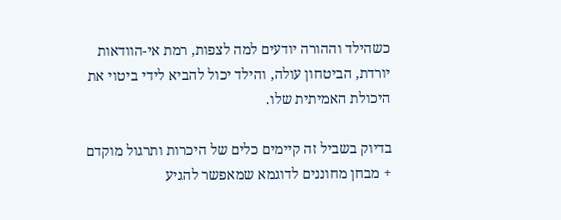כשהילד וההורה יודעים למה לצפות, רמת אי-הוודאות יורדת, הביטחון עולה, והילד יכול להביא לידי ביטוי את היכולת האמיתית שלו.

בדיוק בשביל זה קיימים כלים של היכרות ותרגול מוקדם + מבחן מחוננים לדוגמא שמאפשר להגיע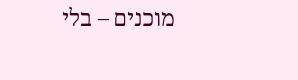מוכנים – בלי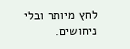לחץ מיותר ובלי ניחושים.